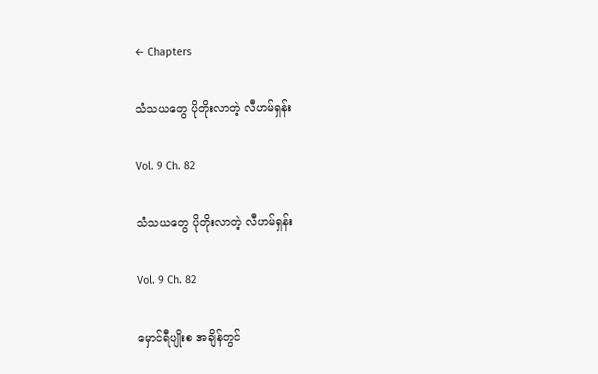← Chapters

သံသယတွေ ပိုတိုးလာတဲ့ လီဟမ်ရှန်း

Vol. 9 Ch. 82

သံသယတွေ ပိုတိုးလာတဲ့ လီဟမ်ရှန်း

Vol. 9 Ch. 82

မှောင်ရီပျိုးစ အချိန်တွင်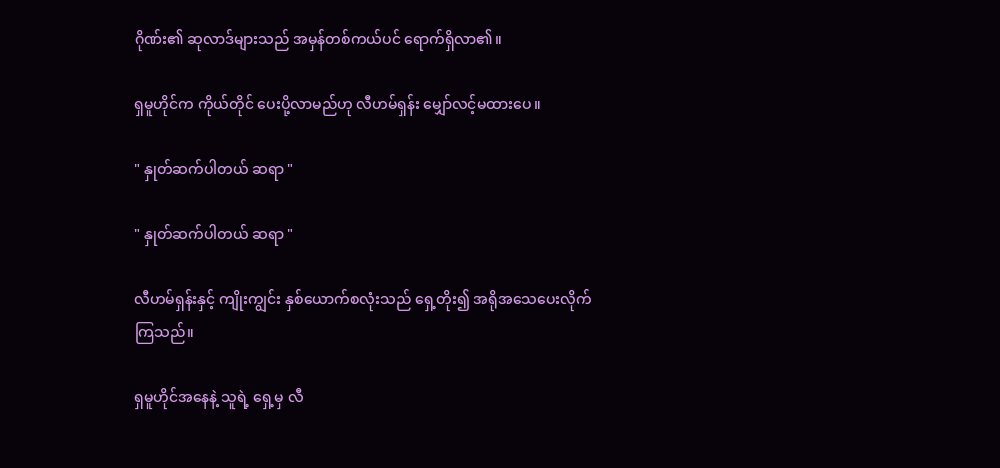ဂိုဏ်း၏ ဆုလာဒ်များသည် အမှန်တစ်ကယ်ပင် ရောက်ရှိလာ၏။

ရှမူဟိုင်က ကိုယ်တိုင် ပေးပို့လာမည်ဟု လီဟမ်ရှန်း မျှော်လင့်မထားပေ။

" နှုတ်ဆက်ပါတယ် ဆရာ "

" နှုတ်ဆက်ပါတယ် ဆရာ "

လီဟမ်ရှန်းနှင့် ကျိုးကျွင်း နှစ်ယောက်စလုံးသည် ရှေ့တိုး၍ အရိုအသေပေးလိုက်ကြသည်။

ရှမူဟိုင်အနေနဲ့ သူရဲ့ ရှေ့မှ လီ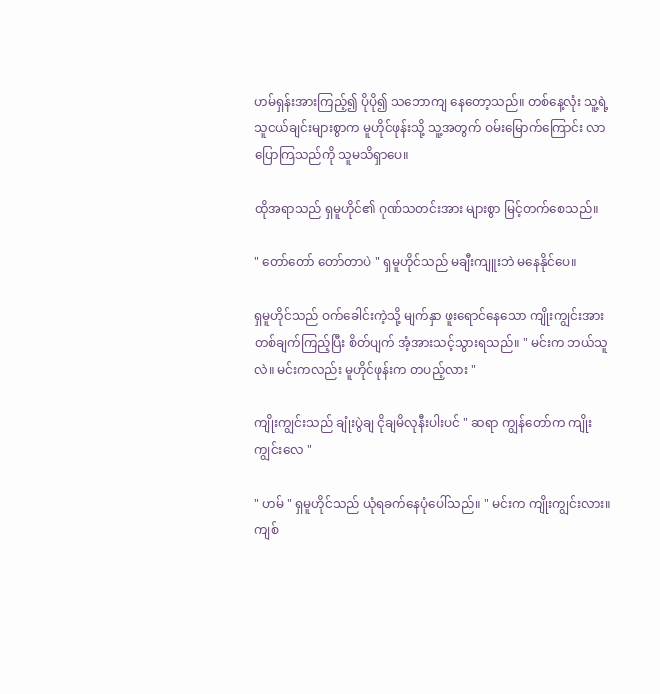ဟမ်ရှန်းအားကြည့်၍ ပိုပို၍ သဘောကျ နေတော့သည်။ တစ်နေ့လုံး သူ့ရဲ့ သူငယ်ချင်းများစွာက မူဟိုင်ဖုန်းသို့ သူ့အတွက် ဝမ်းမြောက်ကြောင်း လာပြောကြသည်ကို သူမသိရှာပေ။

ထိုအရာသည် ရှမူဟိုင်၏ ဂုဏ်သတင်းအား များစွာ မြင့်တက်စေသည်။

" တော်တော် တော်တာပဲ " ရှမူဟိုင်သည် မချီးကျူးဘဲ မနေနိုင်ပေ။

ရှမူဟိုင်သည် ဝက်ခေါင်းကဲ့သို့ မျက်နှာ ဖူးရောင်နေသော ကျိုးကျွင်းအား တစ်ချက်ကြည့်ပြီး စိတ်ပျက် အံ့အားသင့်သွားရသည်။ " မင်းက ဘယ်သူလဲ။ မင်းကလည်း မူဟိုင်ဖုန်းက တပည့်လား "

ကျိုးကျွင်းသည် ချုံးပွဲချ ငိုချမိလုနီးပါးပင် " ဆရာ ကျွန်တော်က ကျိုးကျွင်းလေ "

" ဟမ် " ရှမူဟိုင်သည် ယုံရခက်နေပုံပေါ်သည်။ " မင်းက ကျိုးကျွင်းလား။ ကျစ်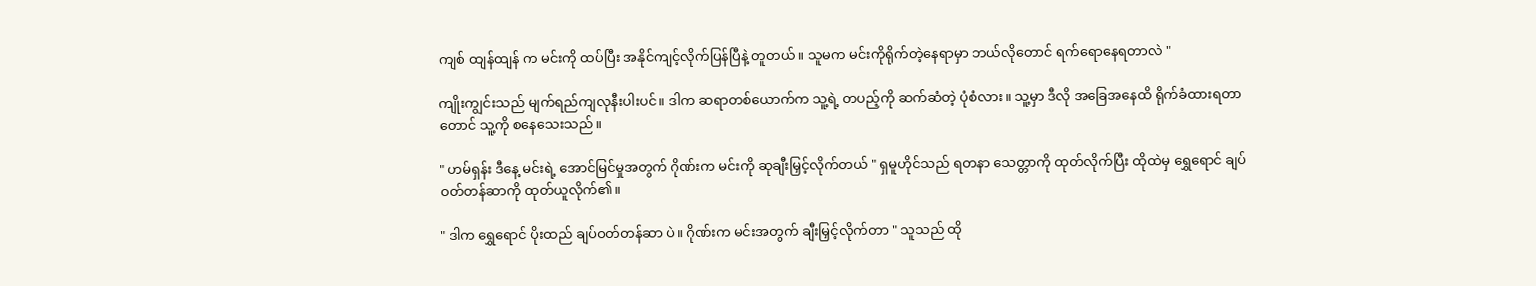ကျစ် ထျန်ထျန် က မင်းကို ထပ်ပြီး အနိုင်ကျင့်လိုက်ပြန်ပြီနဲ့ တူတယ်။ သူမက မင်းကိုရိုက်တဲ့နေရာမှာ ဘယ်လိုတောင် ရက်ရောနေရတာလဲ "

ကျိုးကျွင်းသည် မျက်ရည်ကျလုနီးပါးပင်။ ဒါက ဆရာတစ်ယောက်က သူ့ရဲ့ တပည့်ကို ဆက်ဆံတဲ့ ပုံစံလား။ သူ့မှာ ဒီလို အခြေအနေထိ ရိုက်ခံထားရတာတောင် သူ့ကို စနေသေးသည်။

" ဟမ်ရှန်း ဒီနေ့ မင်းရဲ့ အောင်မြင်မှုအတွက် ဂိုဏ်းက မင်းကို ဆုချီးမြှင့်လိုက်တယ် " ရှမူဟိုင်သည် ရတနာ သေတ္တာကို ထုတ်လိုက်ပြီး ထိုထဲမှ ရွှေရောင် ချပ်ဝတ်တန်ဆာကို ထုတ်ယူလိုက်၏။

" ဒါက ရွှေရောင် ပိုးထည် ချပ်ဝတ်တန်ဆာ ပဲ။ ဂိုဏ်းက မင်းအတွက် ချီးမြှင့်လိုက်တာ " သူသည် ထို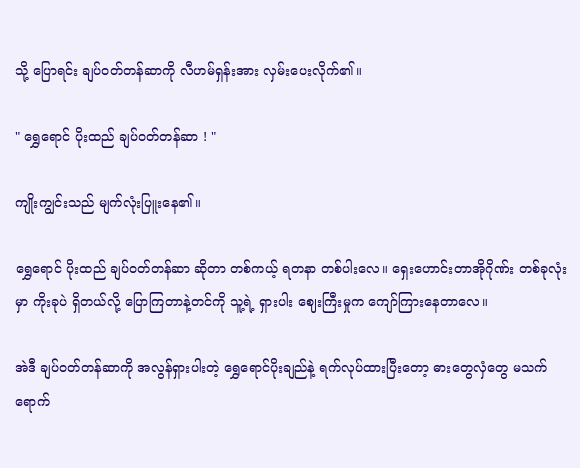သို့ ပြောရင်း ချပ်ဝတ်တန်ဆာကို လီဟမ်ရှန်းအား လှမ်းပေးလိုက်၏။

" ရွှေရောင် ပိုးထည် ချပ်ဝတ်တန်ဆာ ! "

ကျိုးကျွင်းသည် မျက်လုံးပြူးနေ၏။

ရွှေရောင် ပိုးထည် ချပ်ဝတ်တန်ဆာ ဆိုတာ တစ်ကယ့် ရတနာ တစ်ပါးလေ။ ရှေးဟောင်းတာအိုဂိုဏ်း တစ်ခုလုံးမှာ ကိုးခုပဲ ရှိတယ်လို့ ပြောကြတာနဲ့တင်ကို သူ့ရဲ့ ရှားပါး ဈေးကြီးမှုက ကျော်ကြားနေတာလေ။

အဲဒီ ချပ်ဝတ်တန်ဆာကို အလွန်ရှားပါးတဲ့ ရွှေရောင်ပိုးချည်နဲ့ ရက်လုပ်ထားပြီးတော့ ဓားတွေလှံတွေ မသက်ရောက်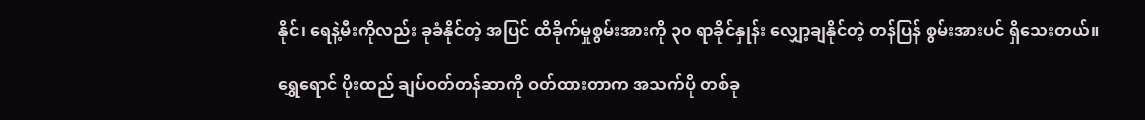နိုင်၊ ရေနဲ့မီးကိုလည်း ခုခံနိုင်တဲ့ အပြင် ထိခိုက်မှုစွမ်းအားကို ၃၀ ရာခိုင်နှုန်း လျှော့ချနိုင်တဲ့ တန်ပြန် စွမ်းအားပင် ရှိသေးတယ်။

ရွှေရောင် ပိုးထည် ချပ်ဝတ်တန်ဆာကို ဝတ်ထားတာက အသက်ပို တစ်ခု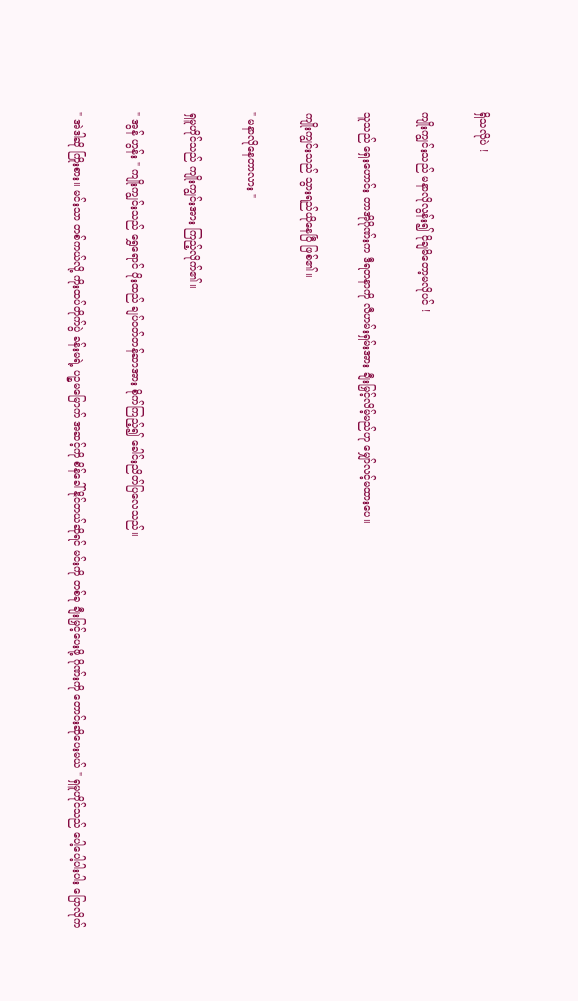ရှိသလိုပဲ !

ကျိုးကျွင်းသည် မနာလိုလွန်း၍ ငိုချမိတော့မလိုပင် !

သူသည် ရှေးဟောင်း တာအိုဂိုဏ်းက ဒီရတနာကို လီဟမ်းရှမ်းအား ချီးမြှင့်လိမ့်မည်ဟု မျှော်လင့်မထားပေ။

ကျိုးကျွင်းသည် သွားရည်ယိုနေပြီ ဖြစ်၏။

" မနာလိုနေတာလား "

ရှမူဟိုင်သည် ကျိုးကျွင်းအား ကြည့်လိုက်၏။

" အွန် ဟွန်း " ကျိုးကျွင်းသည် ရွှေရောင် ပိုးထည် ချပ်ဝတ်တန်ဆာအား စိုက်ကြည့်၍ ခေါင်းညိတ်ပြလေသည်။

" အဲဒါဆို ကြိုးစား။ မင်းသာ တစ်ကယ်လို့ ကိုးထပ်တိုက်ပွဲ ခန်းမရဲ့ ပဉ္စမမြောက် အဆင့်ကို စိန်ခေါ်နိုင်တယ်ဆိုရင် မင်းကို တစ်ခု ချီးမြှင့်ပေးဖို့ ဂိုဏ်းကို တောင်းဆိုပေးမယ် " ရှမူဟိုင်သည် ပေါ့ပေါ့ပါးပါး ပြောလိုက်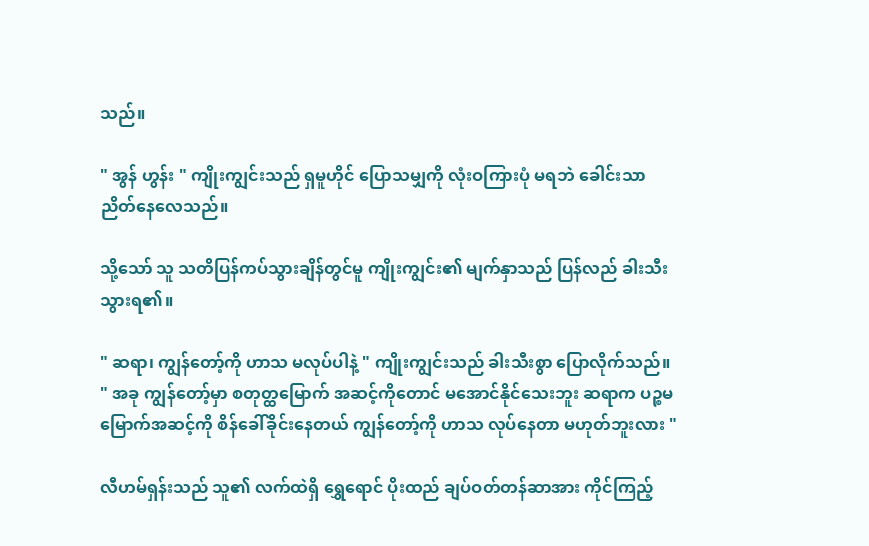သည်။

" အွန် ဟွန်း " ကျိုးကျွင်းသည် ရှမူဟိုင် ပြောသမျှကို လုံးဝကြားပုံ မရဘဲ ခေါင်းသာ ညိတ်နေလေသည်။

သို့သော် သူ သတိပြန်ကပ်သွားချိန်တွင်မူ ကျိုးကျွင်း၏ မျက်နှာသည် ပြန်လည် ခါးသီးသွားရ၏။

" ဆရာ၊ ကျွန်တော့်ကို ဟာသ မလုပ်ပါနဲ့ " ကျိုးကျွင်းသည် ခါးသီးစွာ ပြောလိုက်သည်။ " အခု ကျွန်တော့်မှာ စတုတ္ထမြောက် အဆင့်ကိုတောင် မအောင်နိုင်သေးဘူး ဆရာက ပဉ္စမမြောက်အဆင့်ကို စိန်ခေါ်ခိုင်းနေတယ် ကျွန်တော့်ကို ဟာသ လုပ်နေတာ မဟုတ်ဘူးလား "

လီဟမ်ရှန်းသည် သူ၏ လက်ထဲရှိ ရွှေရောင် ပိုးထည် ချပ်ဝတ်တန်ဆာအား ကိုင်ကြည့်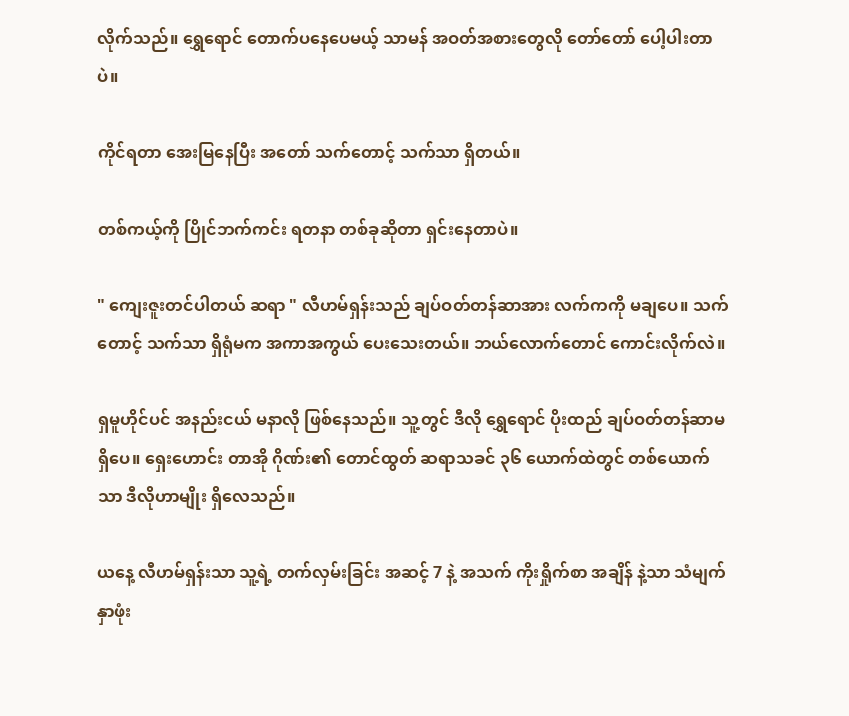လိုက်သည်။ ရွှေရောင် တောက်ပနေပေမယ့် သာမန် အဝတ်အစားတွေလို တော်တော် ပေါ့ပါးတာပဲ။

ကိုင်ရတာ အေးမြနေပြီး အတော် သက်တောင့် သက်သာ ရှိတယ်။

တစ်ကယ့်ကို ပြိုင်ဘက်ကင်း ရတနာ တစ်ခုဆိုတာ ရှင်းနေတာပဲ။

" ကျေးဇူးတင်ပါတယ် ဆရာ " လီဟမ်ရှန်းသည် ချပ်ဝတ်တန်ဆာအား လက်ကကို မချပေ။ သက်တောင့် သက်သာ ရှိရုံမက အကာအကွယ် ပေးသေးတယ်။ ဘယ်လောက်တောင် ကောင်းလိုက်လဲ။

ရှမူဟိုင်ပင် အနည်းငယ် မနာလို ဖြစ်နေသည်။ သူ့တွင် ဒီလို ရွှေရောင် ပိုးထည် ချပ်ဝတ်တန်ဆာမရှိပေ။ ရှေးဟောင်း တာအို ဂိုဏ်း၏ တောင်ထွတ် ဆရာသခင် ၃၆ ယောက်ထဲတွင် တစ်ယောက်သာ ဒီလိုဟာမျိုး ရှိလေသည်။

ယနေ့ လီဟမ်ရှန်းသာ သူ့ရဲ့ တက်လှမ်းခြင်း အဆင့် 7 နဲ့ အသက် ကိုးရှိုက်စာ အချိန် နဲ့သာ သံမျက်နှာဖုံး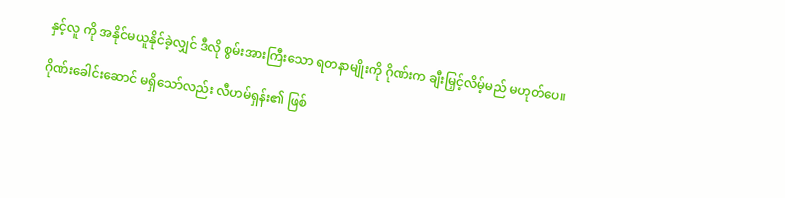နှင့်လူ ကို အနိုင်မယူနိုင်ခဲ့လျှင် ဒီလို စွမ်းအားကြီးသော ရတနာမျိုးကို ဂိုဏ်းက ချီးမြှင့်လိမ့်မည် မဟုတ်ပေ။

ဂိုဏ်းခေါင်းဆောင် မရှိသော်လည်း လီဟမ်ရှန်း၏ ဖြစ်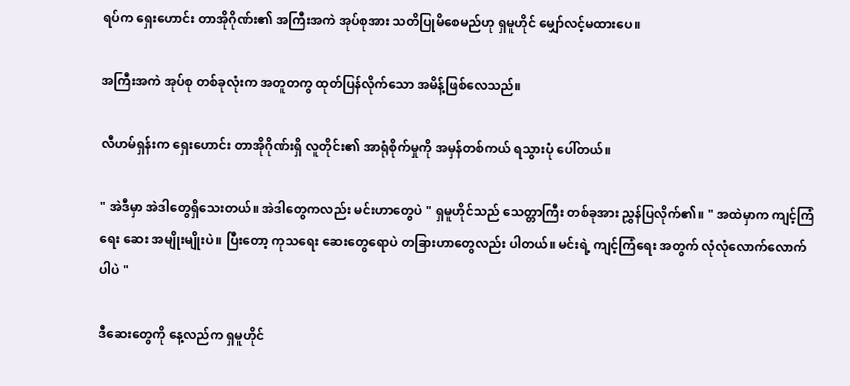ရပ်က ရှေးဟောင်း တာအိုဂိုဏ်း၏ အကြီးအကဲ အုပ်စုအား သတိပြုမိစေမည်ဟု ရှမူဟိုင် မျှော်လင့်မထားပေ။

အကြီးအကဲ အုပ်စု တစ်ခုလုံးက အတူတကွ ထုတ်ပြန်လိုက်သော အမိန့်ဖြစ်လေသည်။

လီဟမ်ရှန်းက ရှေးဟောင်း တာအိုဂိုဏ်းရှိ လူတိုင်း၏ အာရုံစိုက်မှုကို အမှန်တစ်ကယ် ရသွားပုံ ပေါ်တယ်။

" အဲဒီမှာ အဲဒါတွေရှိသေးတယ်။ အဲဒါတွေကလည်း မင်းဟာတွေပဲ " ရှမူဟိုင်သည် သေတ္တာကြီး တစ်ခုအား ညွှန်ပြလိုက်၏။ " အထဲမှာက ကျင့်ကြံရေး ဆေး အမျိုးမျိုးပဲ။ ပြီးတော့ ကုသရေး ဆေးတွေရောပဲ တခြားဟာတွေလည်း ပါတယ်။ မင်းရဲ့ ကျင့်ကြံရေး အတွက် လုံလုံလောက်လောက်ပါပဲ "

ဒီဆေးတွေကို နေ့လည်က ရှမူဟိုင်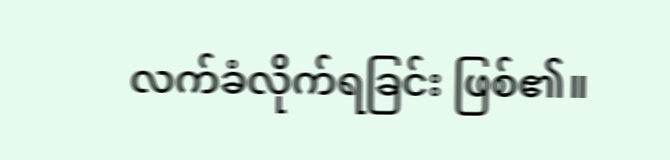လက်ခံလိုက်ရခြင်း ဖြစ်၏။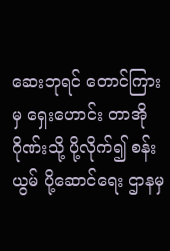ဆေးဘုရင် တောင်ကြားမှ ရှေးဟောင်း တာအိုဂိုဏ်းသို့ ပို့လိုက်၍ စန်းယွမ် ပို့ဆောင်ရေး ဌာနမှ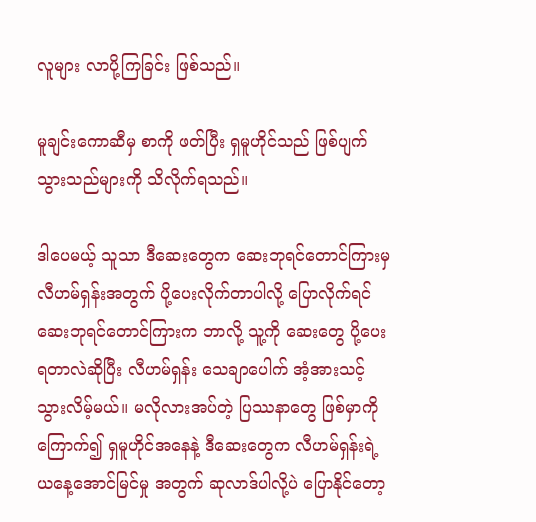လူများ လာပို့ကြခြင်း ဖြစ်သည်။

မူချင်းကောဆီမှ စာကို ဖတ်ပြီး ရှမူဟိုင်သည် ဖြစ်ပျက်သွားသည်များကို သိလိုက်ရသည်။

ဒါပေမယ့် သူသာ ဒီဆေးတွေက ဆေးဘုရင်တောင်ကြားမှ လီဟမ်ရှန်းအတွက် ပို့ပေးလိုက်တာပါလို့ ပြောလိုက်ရင် ဆေးဘုရင်တောင်ကြားက ဘာလို့ သူ့ကို ဆေးတွေ ပို့ပေးရတာလဲဆိုပြီး လီဟမ်ရှန်း သေချာပေါက် အံ့အားသင့်သွားလိမ့်မယ်။ မလိုလားအပ်တဲ့ ပြဿနာတွေ ဖြစ်မှာကို ကြောက်၍ ရှမူဟိုင်အနေနဲ့ ဒီဆေးတွေက လီဟမ်ရှန်းရဲ့ ယနေ့အောင်မြင်မှု အတွက် ဆုလာဒ်ပါလို့ပဲ ပြောနိုင်တော့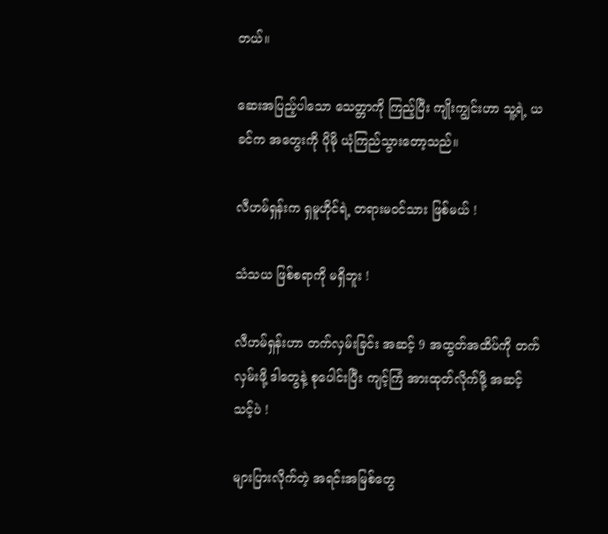တယ်။

ဆေးအပြည့်ပါသော သေတ္တာကို ကြည့်ပြီး ကျိုးကျွင်းဟာ သူ့ရဲ့ ယခင်က ‌အတွေးကို ပိုမို ယုံကြည်သွားတော့သည်။

လီဟမ်ရှန်းက ရှမူဟိုင်ရဲ့ တရားမဝင်သား ဖြစ်မယ် !

သံသယ ဖြစ်စရာကို မရှိဘူး !

လီဟမ်ရှန်းဟာ တက်လှမ်းခြင်း အဆင့် 9 အထွတ်အထိပ်ကို တက်လှမ်းဖို့ ဒါတွေနဲ့ စုပေါင်းပြီး ကျင့်ကြံ အားထုတ်လိုက်ဖို့ အဆင့်သင့်ပဲ !

များပြားလိုက်တဲ့ အရင်းအမြစ်တွေ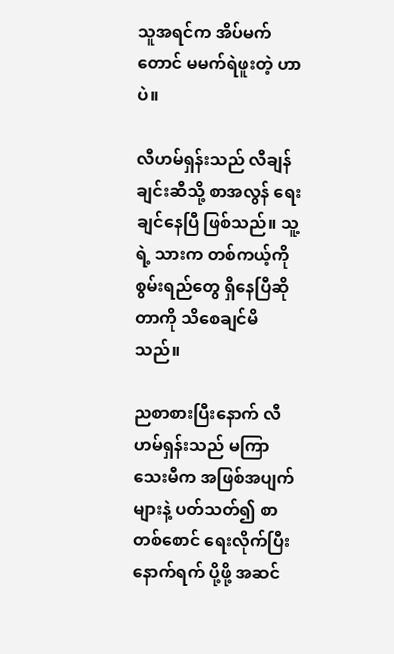သူအရင်က အိပ်မက်တောင် မမက်ရဲဖူးတဲ့ ဟာပဲ။

လီဟမ်ရှန်းသည် လီချန်ချင်းဆီသို့ စာအလွန် ရေးချင်နေပြီ ဖြစ်သည်။ သူ့ရဲ့ သားက တစ်ကယ့်ကို စွမ်းရည်တွေ ရှိနေပြီဆိုတာကို သိစေချင်မိသည်။

ညစာစားပြီးနောက် လီဟမ်ရှန်းသည် မကြာသေးမီက အဖြစ်အပျက်များနဲ့ ပတ်သတ်၍ စာတစ်စောင် ရေးလိုက်ပြီး နောက်ရက် ပို့ဖို့ အဆင်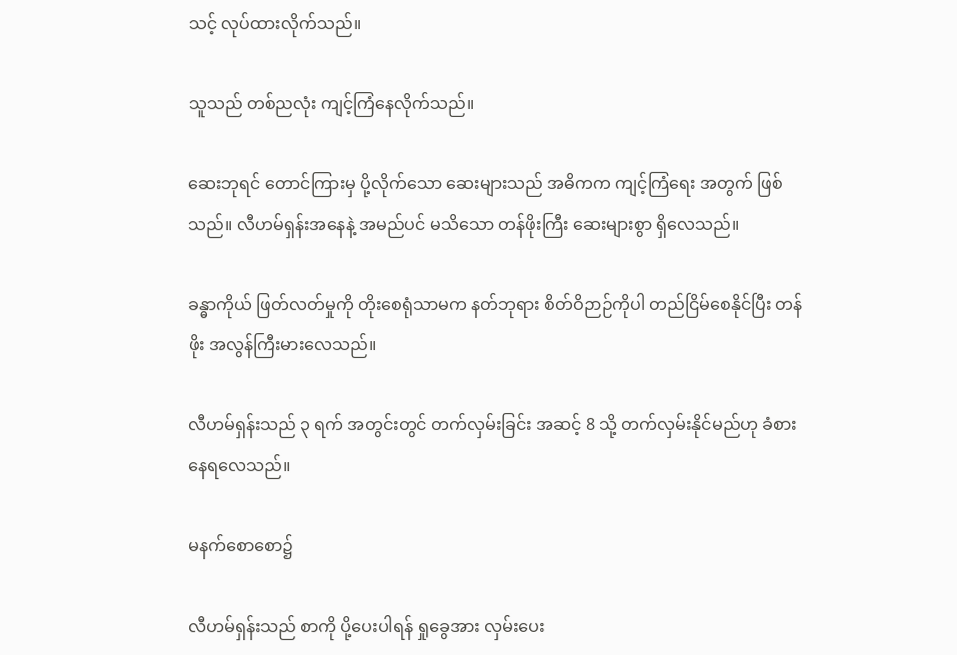သင့် လုပ်ထားလိုက်သည်။

သူသည် တစ်ညလုံး ကျင့်ကြံနေလိုက်သည်။

ဆေးဘုရင် တောင်ကြားမှ ပို့လိုက်သော ဆေးများသည် အဓိကက ကျင့်ကြံရေး အတွက် ဖြစ်သည်။ လီဟမ်ရှန်းအနေနဲ့ အမည်ပင် မသိသော တန်ဖိုးကြီး ဆေးများစွာ ရှိလေသည်။

ခန္ဓာကိုယ် ဖြတ်လတ်မှုကို တိုးစေရုံသာမက နတ်ဘုရား စိတ်ဝိဉာဉ်ကိုပါ တည်ငြိမ်စေနိုင်ပြီး တန်ဖိုး အလွန်ကြီးမားလေသည်။

လီဟမ်ရှန်းသည် ၃ ရက် အတွင်းတွင် တက်လှမ်းခြင်း အဆင့် 8 သို့ တက်လှမ်းနိုင်မည်ဟု ခံစားနေရလေသည်။

မနက်စောစော၌

လီဟမ်ရှန်းသည် စာကို ပို့ပေးပါရန် ရှုခွေအား လှမ်းပေး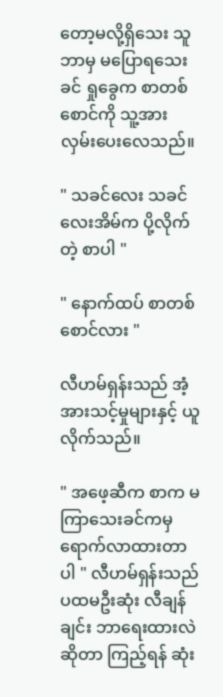တော့မလို့ရှိသေး သူဘာမှ မပြောရသေးခင် ရှုခွေက စာတစ်စောင်ကို သူ့အား လှမ်းပေးလေသည်။

" သခင်လေး သခင်လေးအိမ်က ပို့လိုက်တဲ့ စာပါ "

" နောက်ထပ် စာတစ်စောင်လား "

လီဟမ်ရှန်းသည် အံ့အားသင့်မှုများနှင့် ယူလိုက်သည်။

" အဖေ့ဆီက စာက မကြာသေးခင်ကမှ ရောက်လာထားတာပါ " လီဟမ်ရှန်းသည် ပထမဦးဆုံး လီချန်ချင်း ဘာရေးထားလဲဆိုတာ ကြည့်ရန် ဆုံး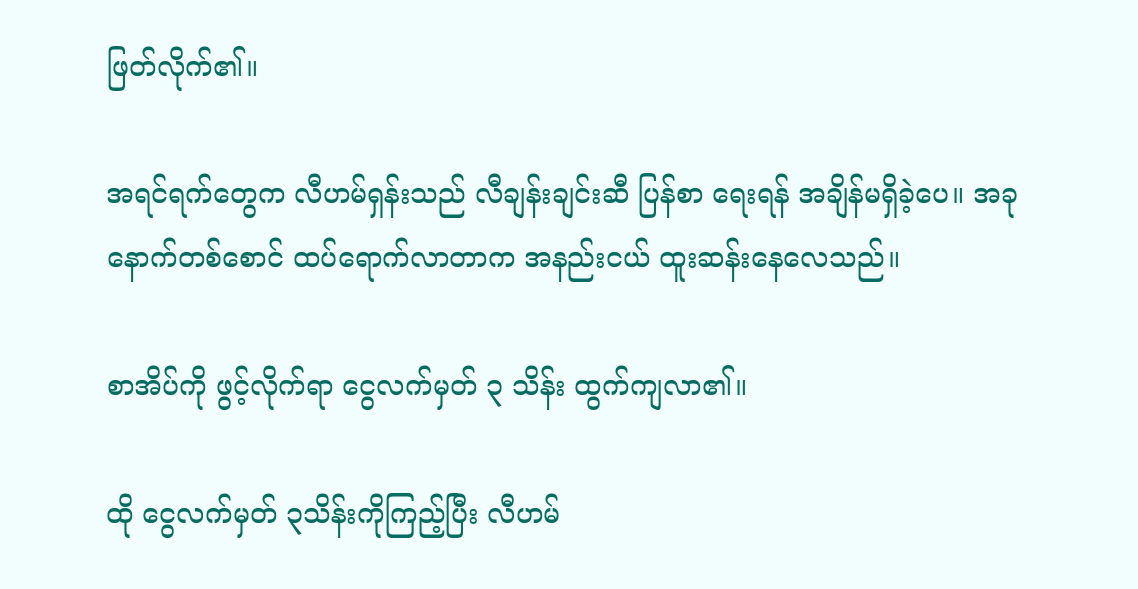ဖြတ်လိုက်၏။

အရင်ရက်တွေက လီဟမ်ရှန်းသည် လီချန်းချင်းဆီ ပြန်စာ ရေးရန် အချိန်မရှိ‌ခဲ့ပေ။ အခု နောက်တစ်စောင် ထပ်ရောက်လာတာက အနည်းငယ် ထူးဆန်းနေလေသည်။

စာအိပ်ကို ဖွင့်လိုက်ရာ ငွေလက်မှတ် ၃ သိန်း ထွက်ကျလာ၏။

ထို ငွေလက်မှတ် ၃သိန်းကိုကြည့်ပြီး လီဟမ်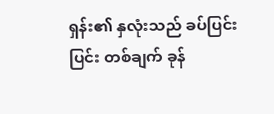ရှန်း၏ နှလုံးသည် ခပ်ပြင်းပြင်း တစ်ချက် ခုန်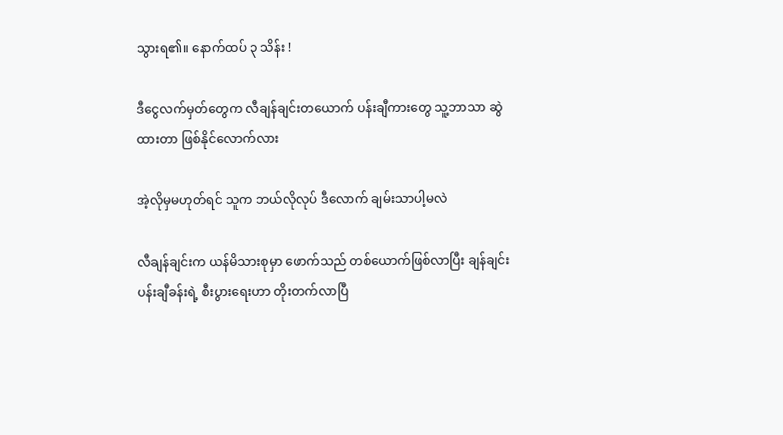သွားရ၏။ နောက်ထပ် ၃ သိန်း !

ဒီငွေလက်မှတ်တွေက လီချန်ချင်းတယောက် ပန်းချီကားတွေ သူ့ဘာသာ ဆွဲထားတာ ဖြစ်နိုင်လောက်လား

အဲ့လိုမှမဟုတ်ရင် သူက ဘယ်လိုလုပ် ဒီလောက် ချမ်းသာပါ့မလဲ

လီချန်ချင်းက ယန်မိသားစုမှာ ဖောက်သည် တစ်ယောက်ဖြစ်လာပြီး ချန်ချင်း ပန်းချီခန်းရဲ့ စီးပွားရေးဟာ တိုးတက်လာပြီ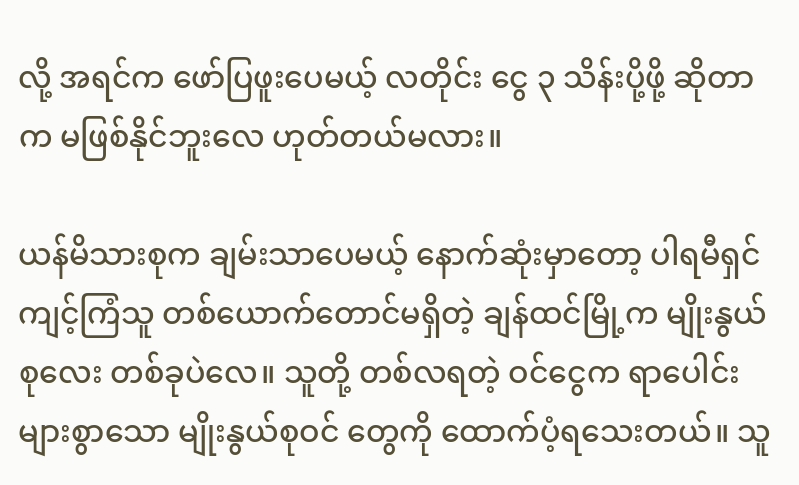လို့ အရင်က ဖော်ပြဖူးပေမယ့် လတိုင်း ငွေ ၃ သိန်းပို့ဖို့ ဆိုတာက မဖြစ်နိုင်ဘူးလေ ဟုတ်တယ်မလား။

ယန်မိသားစုက ချမ်းသာပေမယ့် နောက်ဆုံးမှာတော့ ပါရမီရှင် ကျင့်ကြံသူ တစ်ယောက်တောင်မရှိတဲ့ ချန်ထင်မြို့က မျိုးနွယ်စုလေး တစ်ခုပဲလေ။ သူတို့ တစ်လရတဲ့ ဝင်ငွေက ရာပေါင်းများစွာသော မျိုးနွယ်စုဝင် တွေကို ထောက်ပံ့ရသေးတယ်။ သူ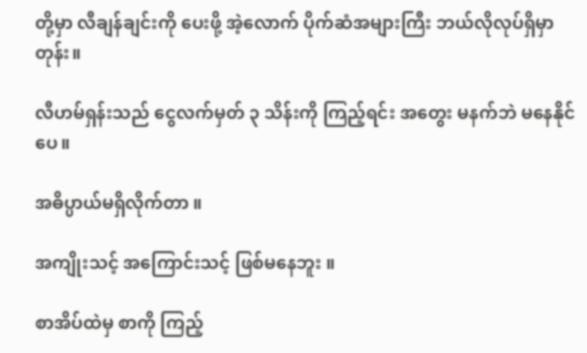တို့မှာ လီချန်ချင်းကို ပေးဖို့ အဲ့လောက် ပိုက်ဆံအများကြီး ဘယ်လိုလုပ်ရှိမှာတုန်း။

လီဟမ်ရှန်းသည် ငွေလက်မှတ် ၃ သိန်းကို ကြည့်ရင်း အတွေး မနက်ဘဲ မနေနိုင်ပေ။

အဓိပ္ပာယ်မရှိလိုက်တာ ။

အကျိုးသင့် အကြောင်းသင့် ဖြစ်မနေဘူး ။

စာအိပ်ထဲမှ စာကို ကြည့်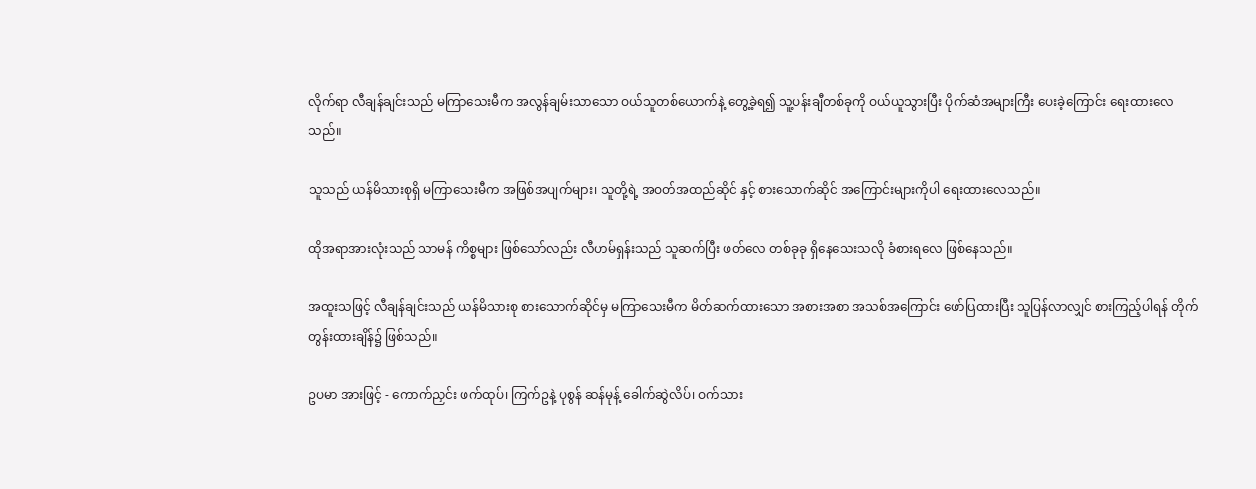လိုက်ရာ လီချန်ချင်းသည် မကြာသေးမီက အလွန်ချမ်းသာသော ဝယ်သူတစ်ယောက်နဲ့ တွေ့ခဲ့ရ၍ သူ့ပန်းချီတစ်ခုကို ဝယ်ယူသွားပြီး ပိုက်ဆံအများကြီး ပေးခဲ့ကြောင်း ရေးထားလေသည်။

သူသည် ယန်မိသားစုရှိ မကြာသေးမီက အဖြစ်အပျက်များ၊ သူတို့ရဲ့ အဝတ်အထည်ဆိုင် နှင့် စားသောက်ဆိုင် အကြောင်းများကိုပါ ရေးထားလေသည်။

ထိုအရာအားလုံးသည် သာမန် ကိစ္စများ ဖြစ်သော်လည်း လီဟမ်ရှန်းသည် သူဆက်ပြီး ဖတ်လေ တစ်ခုခု ရှိနေသေးသလို ခံစားရလေ ဖြစ်နေသည်။

အထူးသဖြင့် လီချန်ချင်းသည် ယန်မိသားစု ‌စားသောက်ဆိုင်မှ မကြာသေးမီက မိတ်ဆက်ထားသော အစားအစာ အသစ်အကြောင်း ဖော်ပြထားပြီး သူပြန်လာလျှင် စားကြည့်ပါရန် တိုက်တွန်းထားချိန်၌ ဖြစ်သည်။

ဥပမာ အားဖြင့် - ကောက်ညှင်း ဖက်ထုပ်၊ ကြက်ဥနဲ့ ပုစွန် ဆန်မုန့် ခေါက်ဆွဲလိပ်၊ ဝက်သား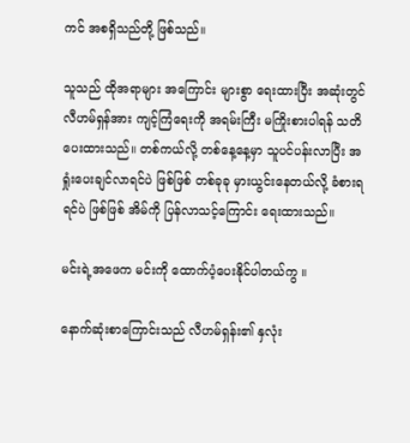ကင် အစရှိသည်တို့ ဖြစ်သည်။

သူသည် ထိုအရာများ အကြောင်း များစွာ ရေးထားပြီး အဆုံးတွင် လီဟမ်ရှန်အား ကျင့်ကြံရေးကို အရမ်းကြီး မကြိုးစားပါရန် သတိပေးထားသည်။ တစ်ကယ်လို့ တစ်နေ့နေ့မှာ သူပင်ပန်းလာပြီး အရှုံးပေးချင်လာရင်ပဲ ဖြစ်ဖြစ် တစ်ခုခု မှားယွင်းနေတယ်လို့ ခံစားရရင်ပဲ ဖြစ်ဖြစ် အိမ်ကို ပြန်လာသင့်ကြောင်း ရေးထားသည်။

မင်းရဲ့အဖေက မင်းကို ထောက်ပံ့ပေးနိုင်ပါတယ်ကွ ။

နောက်ဆုံးစာကြောင်းသည် လီဟမ်ရှန်း၏ နှလုံး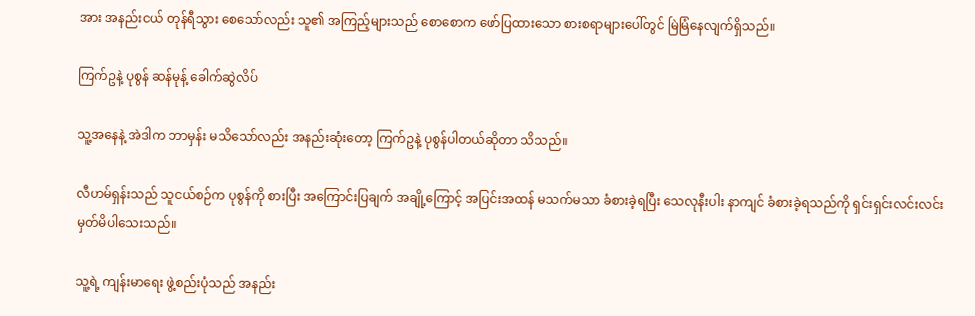အား အနည်းငယ် တုန်ရီသွား စေသော်လည်း သူ၏ အကြည့်များသည် စောစောက ဖော်ပြထားသော စားစရာများပေါ်တွင် မြဲမြံနေလျက်ရှိသည်။

ကြက်ဥနဲ့ ပုစွန် ဆန်မုန့် ခေါက်ဆွဲလိပ်

သူ့အနေနဲ့ အဲဒါက ဘာမှန်း မသိသော်လည်း အနည်းဆုံးတော့ ကြက်ဥနဲ့ ပုစွန်ပါတယ်ဆိုတာ သိသည်။

လီဟမ်ရှန်းသည် သူငယ်စဉ်က ပုစွန်ကို စားပြီး အကြောင်းပြချက် အချို့ကြောင့် အပြင်းအထန် မသက်မသာ ခံစားခဲ့ရပြီး သေလုနီးပါး နာကျင် ခံစားခဲ့ရသည်ကို ရှင်းရှင်းလင်းလင်း မှတ်မိပါသေးသည်။

သူ့ရဲ့ ကျန်းမာရေး ဖွဲ့စည်းပုံသည် အနည်း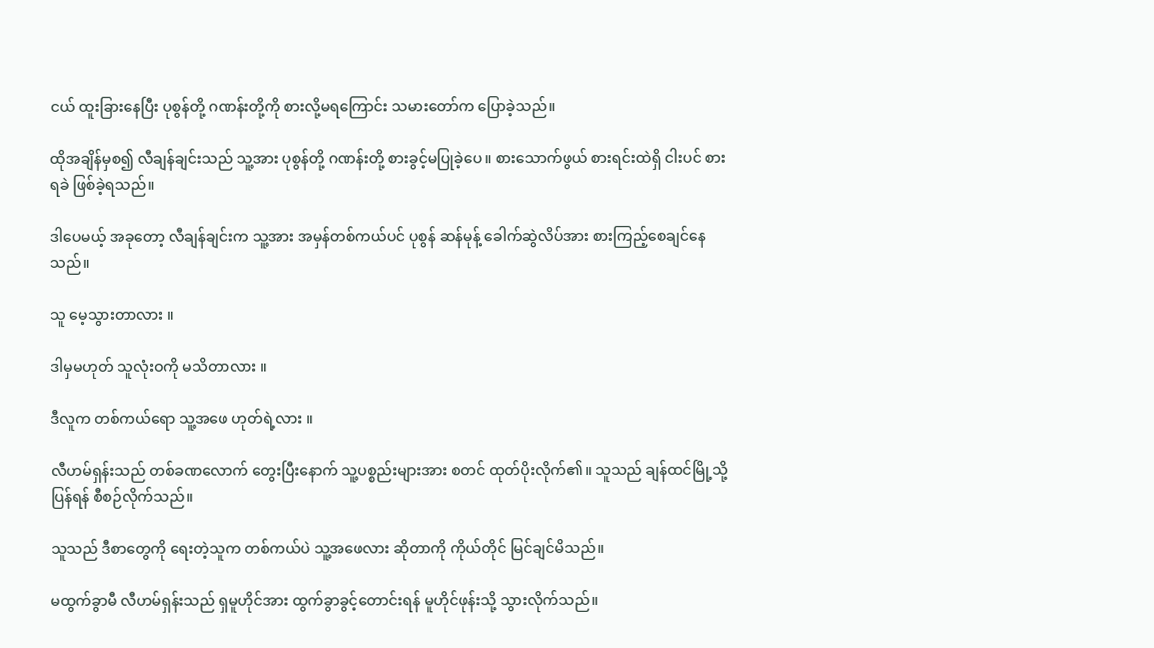ငယ် ထူးခြားနေပြီး ပုစွန်တို့ ဂဏန်းတို့ကို စားလို့မရကြောင်း သမားတော်က ပြောခဲ့သည်။

ထိုအချိန်မှစ၍ လီချန်ချင်းသည် သူ့အား ပုစွန်တို့ ဂဏန်းတို့ စားခွင့်မပြုခဲ့ပေ။ စားသောက်ဖွယ် စားရင်းထဲရှိ ငါးပင် စားရခဲ ဖြစ်ခဲ့ရသည်။

ဒါပေမယ့် အခုတော့ လီချန်ချင်းက သူ့အား အမှန်တစ်ကယ်ပင် ပုစွန် ဆန်မုန့် ခေါက်ဆွဲလိပ်အား စားကြည့်စေချင်နေသည်။

သူ မေ့သွားတာလား ။

ဒါမှမဟုတ် သူလုံးဝကို မသိတာလား ။

ဒီလူက တစ်ကယ်ရော သူ့အဖေ ဟုတ်ရဲ့လား ။

လီဟမ်ရှန်းသည် တစ်ခဏလောက် တွေးပြီးနောက် သူ့ပစ္စည်းများအား စတင် ထုတ်ပိုးလိုက်၏။ သူသည် ချန်ထင်မြို့သို့ ပြန်ရန် စီစဉ်လိုက်သည်။

သူသည် ဒီစာတွေကို ရေးတဲ့သူက တစ်ကယ်ပဲ သူ့အဖေလား ဆိုတာကို ကိုယ်တိုင် မြင်ချင်မိသည်။

မထွက်ခွာမီ လီဟမ်ရှန်းသည် ရှမူဟိုင်အား ထွက်ခွာခွင့်တောင်းရန် မူဟိုင်ဖုန်းသို့ သွားလိုက်သည်။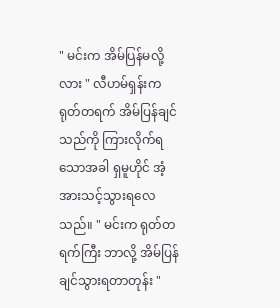" မင်းက အိမ်ပြန်မလို့လား " လီဟမ်ရှန်းက ရုတ်တရက် အိမ်ပြန်ချင်သည်ကို ကြားလိုက်ရသောအခါ ရှမူဟိုင် အံ့အားသင့်သွားရလေသည်။ " မင်းက ရုတ်တရက်ကြီး ဘာလို့ အိမ်ပြန်ချင်သွားရတာတုန်း "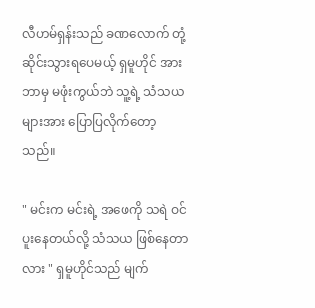လီဟမ်ရှန်းသည် ခဏလောက် တုံ့ဆိုင်းသွားရပေမယ့် ရှမူဟိုင် အား ဘာမှ မဖုံးကွယ်ဘဲ သူ့ရဲ့ သံသယများအား ပြောပြလိုက်တော့သည်။

" မင်းက မင်းရဲ့ အဖေကို သရဲ ဝင်ပူးနေတယ်လို့ သံသယ ဖြစ်နေတာလား " ရှမူဟိုင်သည် မျက်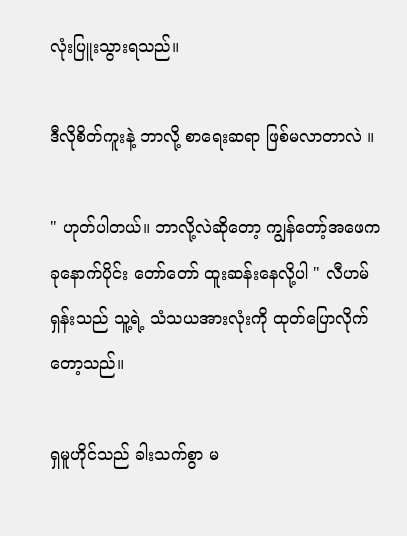လုံးပြူးသွားရသည်။

ဒီလိုစိတ်ကူးနဲ့ ဘာလို့ စာရေးဆရာ ဖြစ်မလာတာလဲ ။

" ဟုတ်ပါတယ်။ ဘာလို့လဲဆိုတော့ ကျွန်တော့်အဖေက ခုနောက်ပိုင်း တော်တော် ထူးဆန်းနေလို့ပါ " လီဟမ်ရှန်းသည် သူ့ရဲ့ သံသယအားလုံးကို ထုတ်ပြောလိုက်တော့သည်။

ရှမူဟိုင်သည် ခါးသက်စွာ မ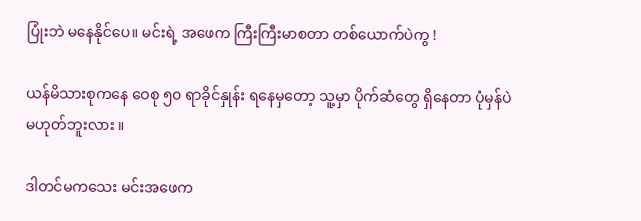ပြုံးဘဲ မနေနိုင်ပေ။ မင်းရဲ့ အဖေက ကြီးကြီးမာစတာ တစ်ယောက်ပဲကွ !

ယန်မိသားစုကနေ ဝေစု ၅၀ ရာခိုင်နှုန်း ရနေမှတော့ သူ့မှာ ပိုက်ဆံတွေ ရှိနေတာ ပုံမှန်ပဲ မဟုတ်ဘူးလား ။

ဒါတင်မကသေး မင်းအဖေက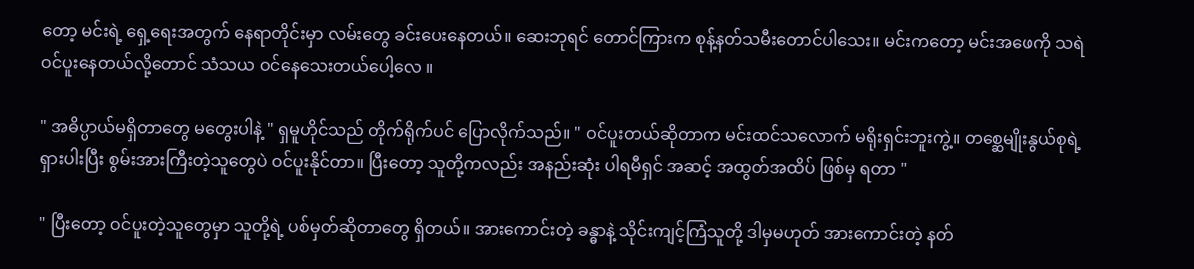တော့ မင်းရဲ့ ရှေ့ရေးအတွက် နေရာတိုင်းမှာ လမ်းတွေ ခင်းပေးနေတယ်။ ဆေးဘုရင် တောင်ကြားက စုန့်နတ်သမီးတောင်ပါသေး။ မင်းကတော့ မင်းအဖေကို သရဲ ဝင်ပူးနေတယ်လို့တောင် သံသယ ဝင်နေသေးတယ်ပေါ့လေ ။

" အဓိပ္ပာယ်မရှိတာတွေ မတွေးပါနဲ့ " ရှမူဟိုင်သည် တိုက်ရိုက်ပင် ပြောလိုက်သည်။ " ဝင်ပူးတယ်ဆိုတာက မင်းထင်သလောက် မရိုးရှင်းဘူးကွဲ့။ တစ္ဆေမျိုးနွယ်စုရဲ့ ရှားပါးပြီး စွမ်းအားကြီးတဲ့သူတွေပဲ ဝင်ပူးနိုင်တာ။ ပြီးတော့ သူတို့ကလည်း အနည်းဆုံး ပါရမီရှင် အဆင့် အထွတ်အထိပ် ဖြစ်မှ ရတာ "

" ပြီးတော့ ဝင်ပူးတဲ့သူတွေမှာ သူတို့ရဲ့ ပစ်မှတ်ဆိုတာတွေ ရှိတယ်။ အားကောင်းတဲ့ ခန္ဓာနဲ့ သိုင်းကျင့်ကြံသူတို့ ဒါမှမဟုတ် အားကောင်းတဲ့ နတ်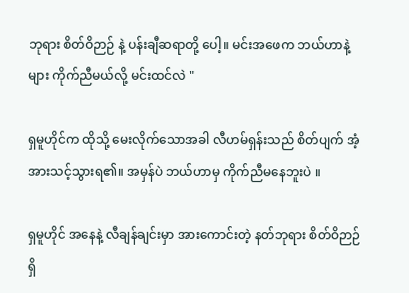ဘုရား စိတ်ဝိဉာဉ် နဲ့ ပန်းချီဆရာတို့ ပေါ့။ မင်းအဖေက ဘယ်ဟာနဲ့များ ကိုက်ညီမယ်လို့ မင်းထင်လဲ "

ရှမူဟိုင်က ထိုသို့ မေးလိုက်သောအခါ လီဟမ်ရှန်းသည် စိတ်ပျက် အံ့အားသင့်သွားရ၏။ အမှန်ပဲ ဘယ်ဟာမှ ကိုက်ညီမနေဘူးပဲ ။

ရှမူဟိုင် အနေနဲ့ လီချန်ချင်းမှာ အားကောင်းတဲ့ နတ်ဘုရား စိတ်ဝိဉာဉ် ရှိ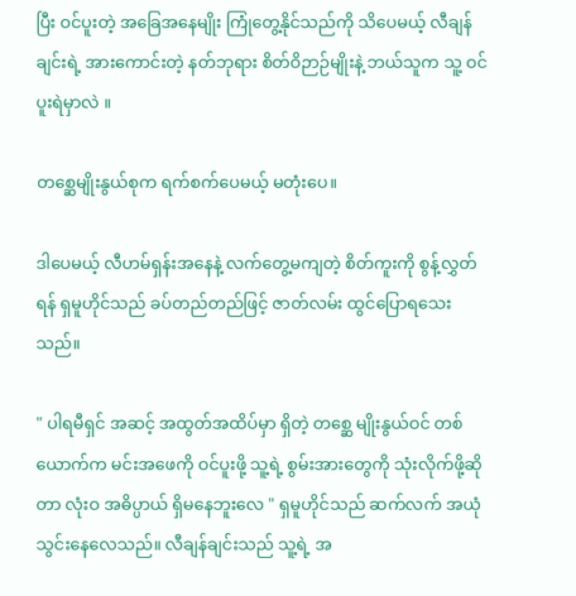ပြီး ဝင်ပူးတဲ့ အခြေအနေမျိုး ကြုံတွေ့နိုင်သည်ကို သိပေမယ့် လီချန်ချင်းရဲ့ အားကောင်းတဲ့ နတ်ဘုရား စိတ်ဝိဉာဉ်မျိုးနဲ့ ဘယ်သူက သူ့ ဝင်ပူးရဲမှာလဲ ။

တစ္ဆေမျိုးနွယ်စုက ရက်စက်ပေမယ့် မတုံးပေ။

ဒါပေမယ့် လီဟမ်ရှန်းအနေနဲ့ လက်တွေ့မကျတဲ့ စိတ်ကူးကို စွန့်လွှတ်ရန် ရှမူဟိုင်သည် ခပ်တည်တည်ဖြင့် ဇာတ်လမ်း ထွင်ပြောရသေးသည်။

" ပါရမီရှင် အဆင့် အထွတ်အထိပ်မှာ ရှိတဲ့ တစ္ဆေ မျိုးနွယ်ဝင် တစ်ယောက်က မင်းအဖေကို ဝင်ပူးဖို့ သူ့ရဲ့ စွမ်းအားတွေကို သုံးလိုက်ဖို့ဆိုတာ လုံးဝ အဓိပ္ပာယ် ရှိမနေဘူးလေ " ရှမူဟိုင်သည် ဆက်လက် အယုံသွင်းနေလေသည်။ လီချန်ချင်းသည် သူ့ရဲ့ အ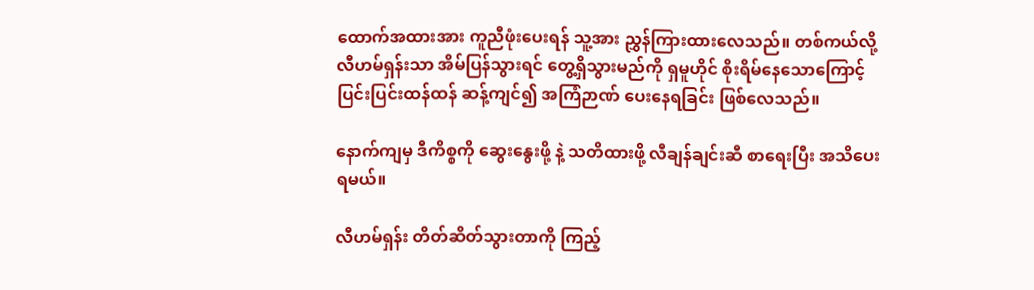ထောက်အထားအား ကူညီဖုံးပေးရန် သူ့အား ညွှန်ကြားထားလေသည်။ တစ်ကယ်လို့ လီဟမ်ရှန်းသာ အိမ်ပြန်သွားရင် တွေ့ရှိသွားမည်ကို ရှမူဟိုင် စိုးရိမ်နေသောကြောင့် ပြင်းပြင်းထန်ထန် ဆန့်ကျင်၍ အကြံဉာဏ် ပေးနေရခြင်း ဖြစ်လေသည်။

နောက်ကျမှ ဒီကိစ္စကို ဆွေးနွေးဖို့ နဲ့ သတိထားဖို့ လီချန်ချင်းဆီ စာရေးပြီး အသိပေးရမယ်။

လီဟမ်ရှန်း တိတ်ဆိတ်သွားတာကို ကြည့်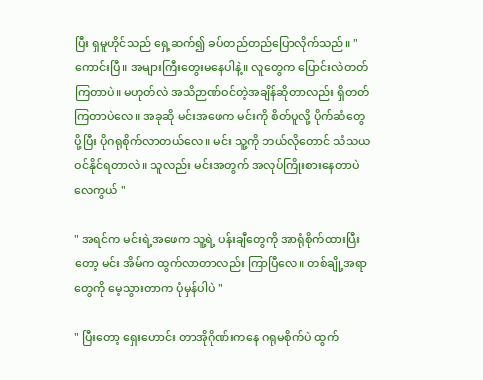ပြီး ရှမူဟိုင်သည် ရှေ့ဆက်၍ ခပ်တည်တည်ပြောလိုက်သည်။ " ကောင်းပြီ။ အများကြီးတွေးမနေပါနဲ့။ လူတွေက ပြောင်းလဲတတ်ကြတာပဲ။ မဟုတ်လဲ အသိဉာဏ်ဝင်တဲ့အချိန်ဆိုတာလည်း ရှိတတ်ကြတာပဲလေ။ အခုဆို မင်းအဖေက မင်းကို စိတ်ပူလို့ ပိုက်ဆံတွေပို့ပြီး ပိုဂရုစိုက်လာတယ်လေ။ မင်း သူ့ကို ဘယ်လိုတောင် သံသယ ဝင်နိုင်ရတာလဲ။ သူလည်း မင်းအတွက် အလုပ်ကြိုးစားနေတာပဲလေကွယ် "

" အရင်က မင်းရဲ့အဖေက သူ့ရဲ့ ပန်းချီတွေကို အာရုံစိုက်ထားပြီးတော့ မင်း အိမ်က ထွက်လာတာလည်း ကြာပြီလေ။ တစ်ချို့အရာတွေကို မေ့သွားတာက ပုံမှန်ပါပဲ "

" ပြီးတော့ ရှေးဟောင်း တာအိုဂိုဏ်းကနေ ဂရုမစိုက်ပဲ ထွက်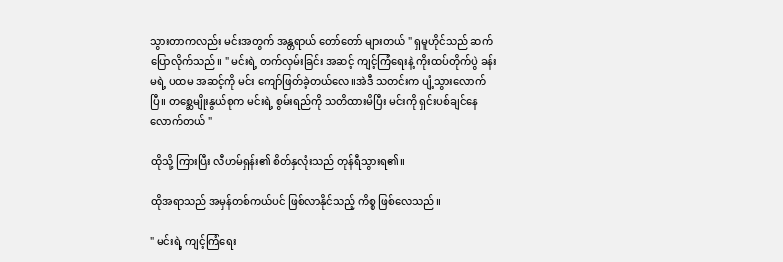သွားတာကလည်း မင်းအတွက် အန္တရာယ် တော်တော် များတယ် " ရှမူဟိုင်သည် ဆက်ပြောလိုက်သည်။ " မင်းရဲ့ တက်လှမ်းခြင်း အဆင့် ကျင့်ကြံရေးနဲ့ ကိုးထပ်တိုက်ပွဲ ခန်းမရဲ့ ပထမ အဆင့်ကို မင်း ကျော်ဖြတ်ခဲ့တယ်လေ။အဲဒီ သတင်းက ပျံ့သွားလောက်ပြီ။ တစ္ဆေမျိုးနွယ်စုက မင်းရဲ့ စွမ်းရည်ကို သတိထားမိပြီး မင်းကို ရှင်းပစ်ချင်နေလောက်တယ် "

ထိုသို့ ကြားပြီး လီဟမ်ရှန်း၏ စိတ်နှလုံးသည် တုန်ရီသွားရ၏။

ထိုအရာသည် အမှန်တစ်ကယ်ပင် ဖြစ်လာနိုင်သည့် ကိစ္စ ဖြစ်လေသည်။

" မင်းရဲ့ ကျင့်ကြံရေး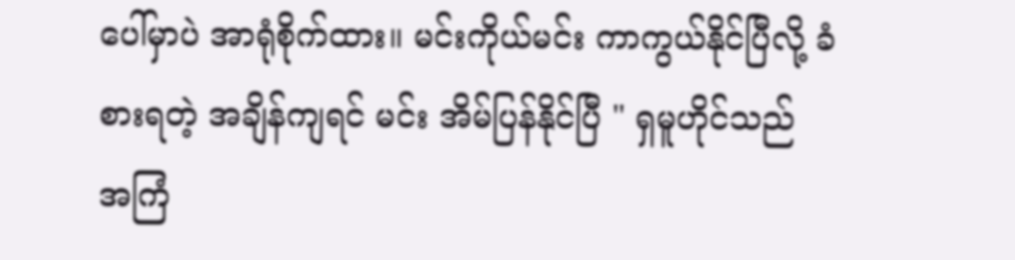ပေါ်မှာပဲ အာရုံစိုက်ထား။ မင်းကိုယ်မင်း ကာကွယ်နိုင်ပြီလို့ ခံစားရတဲ့ အချိန်ကျရင် မင်း အိမ်ပြန်နိုင်ပြီ " ရှမူဟိုင်သည် အကြံ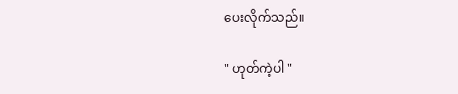ပေးလိုက်သည်။

" ဟုတ်ကဲ့ပါ "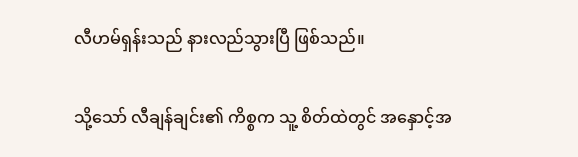လီဟမ်ရှန်းသည် နားလည်သွားပြီ ဖြစ်သည်။

သို့သော် လီချန်ချင်း၏ ကိစ္စက သူ့ စိတ်ထဲတွင် အနှောင့်အ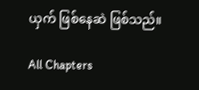ယှက် ဖြစ်နေဆဲ ဖြစ်သည်။

All Chapters